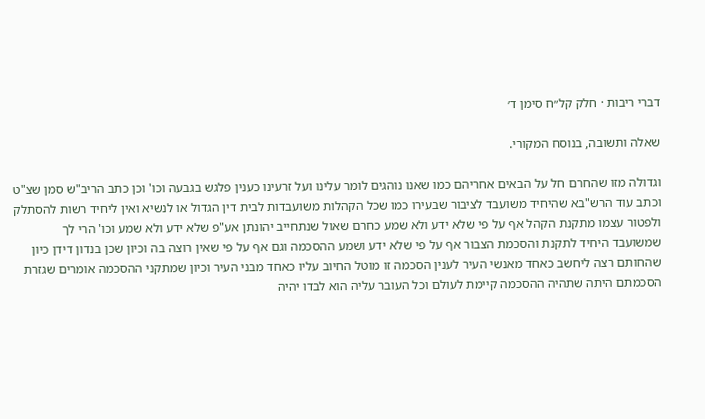דברי ריבות · חלק קל״ח סימן ד׳

שאלה ותשובה, בנוסח המקורי.

וגדולה מזו שהחרם חל על הבאים אחריהם כמו שאנו נוהגים לומר עלינו ועל זרעינו כענין פלגש בגבעה וכו' וכן כתב הריב"ש סמן שצ"ט וכתב עוד הרש"בא שהיחיד משועבד לציבור שבעירו כמו שכל הקהלות משועבדות לבית דין הגדול או לנשיא ואין ליחיד רשות להסתלק ולפטור עצמו מתקנת הקהל אף על פי שלא ידע ולא שמע כחרם שאול שנתחייב יהונתן אע"פ שלא ידע ולא שמע וכו' הרי לך שמשועבד היחיד לתקנת והסכמת הצבור אף על פי שלא ידע ושמע ההסכמה וגם אף על פי שאין רוצה בה וכיון שכן בנדון דידן כיון שהחותם רצה ליחשב כאחד מאנשי העיר לענין הסכמה זו מוטל החיוב עליו כאחד מבני העיר וכיון שמתקני ההסכמה אומרים שגזרת הסכמתם היתה שתהיה ההסכמה קיימת לעולם וכל העובר עליה הוא לבדו יהיה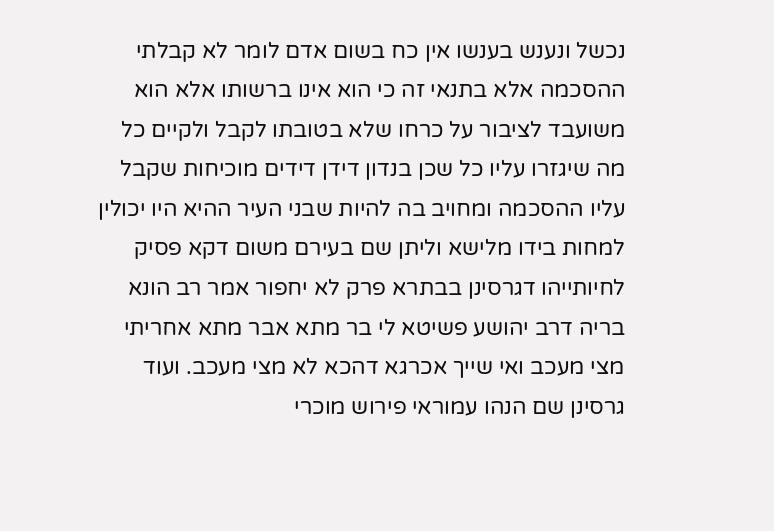נכשל ונענש בענשו אין כח בשום אדם לומר לא קבלתי ההסכמה אלא בתנאי זה כי הוא אינו ברשותו אלא הוא משועבד לציבור על כרחו שלא בטובתו לקבל ולקיים כל מה שיגזרו עליו כל שכן בנדון דידן דידים מוכיחות שקבל עליו ההסכמה ומחויב בה להיות שבני העיר ההיא היו יכולין למחות בידו מלישא וליתן שם בעירם משום דקא פסיק לחיותייהו דגרסינן בבתרא פרק לא יחפור אמר רב הונא בריה דרב יהושע פשיטא לי בר מתא אבר מתא אחריתי מצי מעכב ואי שייך אכרגא דהכא לא מצי מעכב. ועוד גרסינן שם הנהו עמוראי פירוש מוכרי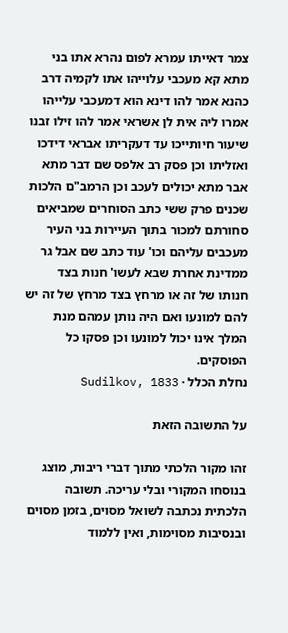צמר דאייתו עמרא לפום נהרא אתו בני מתא קא מעכבי עלוייהו אתו לקמיה דרב כהנא אמר להו דינא הוא דמעכבי עלייהו אמרו ליה אית לן אשראי אמר להו זילו זבנו שיעור חיותייכו עד דעקריתו אבראי דידכו ואזליתו וכן פסק רב אלפס שם דבר מתא אבר מתא יכולים לעכב וכן הרמב"ם הלכות שכנים פרק ששי כתב הסוחרים שמביאים סחורתם למכור בתוך העיירות בני העיר מעכבים עליהם וכו' עוד כתב שם אבל גר ממדינת אחרת שבא לעשו' חנות בצד חנותו של זה או מרחץ בצד מרחץ של זה יש להם למונעו ואם היה נותן עמהם מנת המלך אינו יכול למונעו וכן פסקו כל הפוסקים.
נחלת הכלל · Sudilkov, 1833

על התשובה הזאת

זהו מקור הלכתי מתוך דברי ריבות, מוצג בנוסחו המקורי ובלי עריכה. תשובה הלכתית נכתבה לשואל מסוים, בזמן מסוים ובנסיבות מסוימות, ואין ללמוד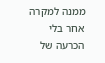ממנה למקרה אחר בלי הכרעה של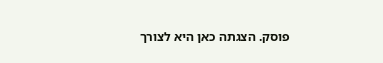פוסק. הצגתה כאן היא לצורך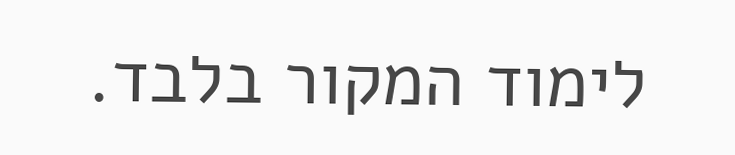לימוד המקור בלבד.